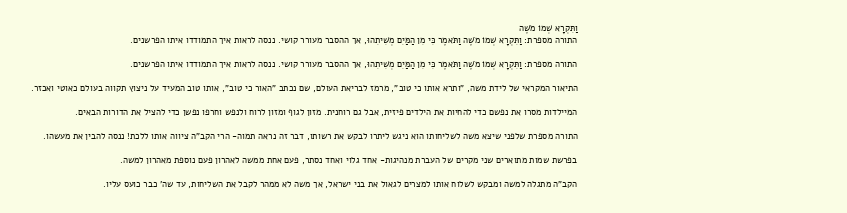וַתִּקְרָא שְׁמוֹ מֹשֶׁה
התורה מספרת: וַתִּקְרָא שְׁמוֹ מֹשֶׁה וַתֹּאמֶר כִּי מִן הַמַּיִם מְשִׁיתִהוּ, אך ההסבר מעורר קושי. ננסה לראות איך התמודדו איתו הפרשנים.

התורה מספרת: וַתִּקְרָא שְׁמוֹ מֹשֶׁה וַתֹּאמֶר כִּי מִן הַמַּיִם מְשִׁיתִהוּ, אך ההסבר מעורר קושי. ננסה לראות איך התמודדו איתו הפרשנים.

התיאור המקראי של לידת משה, "ותרא אותו כי טוב", מרמז לבריאת העולם, שם נכתב "האור כי טוב", אותו טוב המעיד על ניצוץ תקווה בעולם כאוטי ואכזר.

המיילדות מסרו את נפשם כדי להחיות את הילדים פיזית, אבל גם רוחנית. מזון לגוף ומזון לרוח ולנפש וחרפו נפשן כדי להציל את הדורות הבאים.

התורה מספרת שלפני שיצא משה לשליחותו הוא ניגש ליתרו לבקש את רשותו, דבר זה נראה תמוה- הרי הקב"ה ציווה אותו ללכת! ננסה להבין את מעשהו.

בפרשת שמות מתוארים שני מקרים של העברת מנהיגות- אחד גלוי ואחד נסתר, פעם אחת ממשה לאהרון פעם נוספת מאהרון למשה.

הקב"ה מתגלה למשה ומבקש לשלוח אותו למצרים לגאול את בני ישראל, אך משה לא ממהר לקבל את השליחות, עד שה' כבר כועס עליו.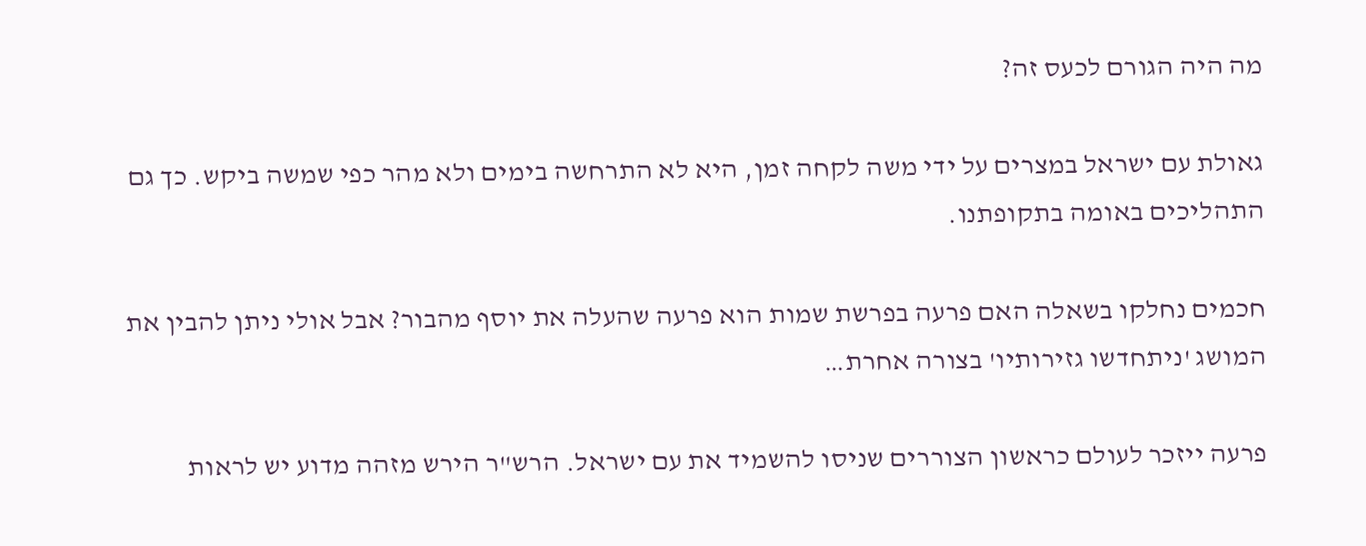מה היה הגורם לכעס זה?

גאולת עם ישראל במצרים על ידי משה לקחה זמן, היא לא התרחשה בימים ולא מהר כפי שמשה ביקש. כך גם התהליכים באומה בתקופתנו.

חכמים נחלקו בשאלה האם פרעה בפרשת שמות הוא פרעה שהעלה את יוסף מהבור? אבל אולי ניתן להבין את המושג 'ניתחדשו גזירותיו' בצורה אחרת…

פרעה ייזכר לעולם כראשון הצוררים שניסו להשמיד את עם ישראל. הרש"ר הירש מזהה מדוע יש לראות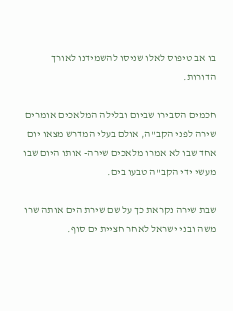בו אב טיפוס לאלו שניסו להשמידנו לאורך הדורות.

חכמים הסבירו שביום ובלילה המלאכים אומרים שירה לפני הקב"ה, אולם בעלי המדרש מצאו יום אחד שבו לא אמרו מלאכים שירה- אותו היום שבו מעשי ידי הקב"ה טבעו בים.

שבת שירה נקראת כך על שם שירת הים אותה שרו משה ובני ישראל לאחר חציית ים סוף.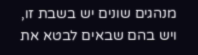מנהגים שונים יש בשבת זו, ויש בהם שבאים לבטא את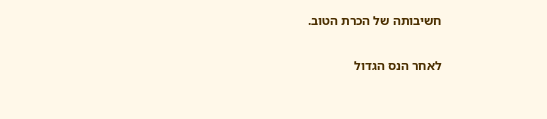חשיבותה של הכרת הטוב.

לאחר הנס הגדול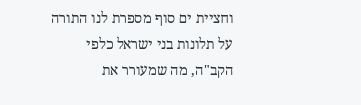וחציית ים סוף מספרת לנו התורה על תלונות בני ישראל כלפי הקב"ה, מה שמעורר את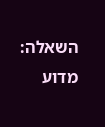השאלה: מדוע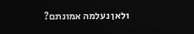ולאן נעלמה אמונתם?